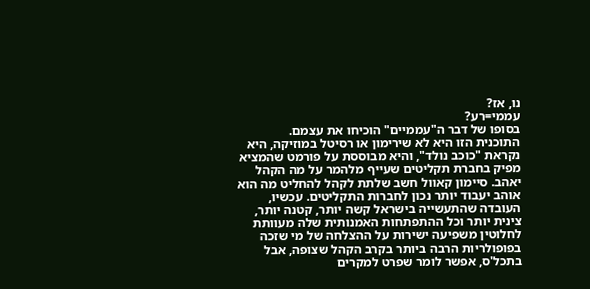נו, אז?
עממי=רע?
בסופו של דבר ה"עממיים" הוכיחו את עצמם.
התוכנית הזו היא לא שירימון או רסיטל במוזיקה, היא נקראת "כוכב נולד", והיא מבוססת על פורמט שהמציא מפיק בחברת תקליטים שעייף מלהמר על מה הקהל יאהב. סיימון קאוול חשב שלתת לקהל להחליט מה הוא אוהב יעבוד יותר נכון לחברות התקליטים. עכשיו, העובדה שהתעשייה בישראל קשה יותר, קטנה יותר, צינית יותר וכל ההתפתחות האמנותית שלה מעוותת לחלוטין משפיעה ישירות על ההצלחה של מי שזכה בפופולריות הרבה ביותר בקרב הקהל שצופה, אבל בתכל'ס, אפשר לומר שפרט למקרים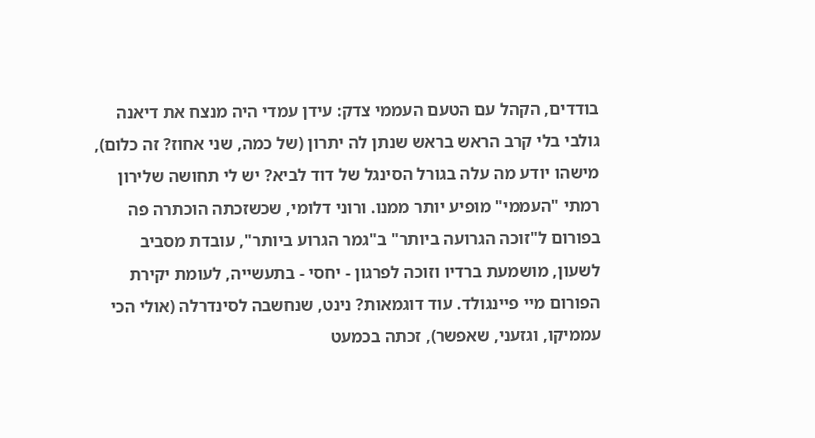בודדים, הקהל עם הטעם העממי צדק: עידן עמדי היה מנצח את דיאנה גולבי בלי קרב הראש בראש שנתן לה יתרון (של כמה, שני אחוז? זה כלום), מישהו יודע מה עלה בגורל הסינגל של דוד לביא? יש לי תחושה שלירון רמתי "העממי" מופיע יותר ממנו. ורוני דלומי, שכשזכתה הוכתרה פה בפורום ל"זוכה הגרועה ביותר" ב"גמר הגרוע ביותר", עובדת מסביב לשעון, מושמעת ברדיו וזוכה לפרגון - יחסי - בתעשייה, לעומת יקירת הפורום מיי פיינגולד. עוד דוגמאות? נינט, שנחשבה לסינדרלה (אולי הכי עממיקו, וגזעני, שאפשר), זכתה בכמעט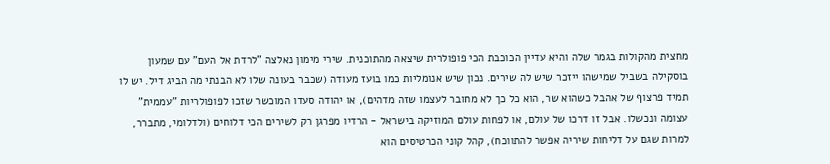מחצית מהקולות בגמר שלה והיא עדיין הכוכבת הכי פופולרית שיצאה מהתוכנית. שירי מימון נאלצה "לרדת אל העם" עם שמעון בוסקילה בשביל שמישהו ייזכר שיש לה שירים. נכון שיש אנומליות כמו בועז מעודה (שכבר בעונה שלו לא הבנתי מה הביג דיל. יש לו תמיד פרצוף של אהבל כשהוא שר, הוא כל כך לא מחובר לעצמו שזה מדהים), או יהודה סעדו המוכשר שזכו לפופולריות "עממית" עצומה ונכשלו. אבל זו דרכו של עולם, או לפחות עולם המוזיקה בישראל - הרדיו מפרגן רק לשירים הכי דלוחים (ולדלומי, מתברר, למרות שגם על דליחות שיריה אפשר להתווכח), קהל קוני הכרטיסים הוא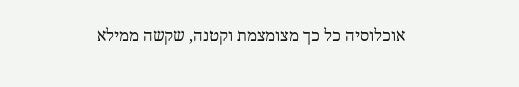אוכלוסיה כל כך מצומצמת וקטנה, שקשה ממילא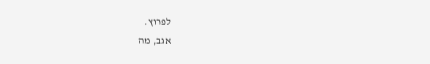לפרוץ.
אגב, מה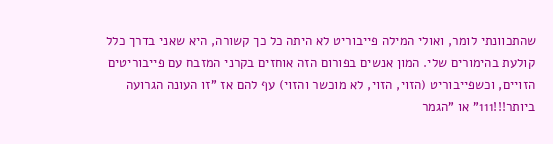שהתכוונתי לומר, ואולי המילה פייבוריט לא היתה כל כך קשורה, היא שאני בדרך כלל קולעת בהימורים שלי. המון אנשים בפורום הזה אוחזים בקרני המזבח עם פייבוריטים הזויים, וכשפייבוריט (הזוי, הזוי, לא מוכשר והזוי) עף להם אז "זו העונה הגרועה ביותר!!!111" או "הגמר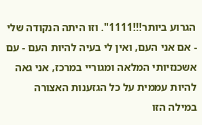הגרוע ביותר!!!1111". וזו היתה הנקודה שלי - אם אני העם, ואין לי בעיה להיות העם - עם אשכנזיותי המלאה ומגוריי במרכז, אני גאה להיות עממית על כל הגזענות האצורה במילה הזו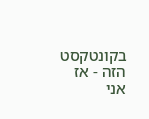בקונטקסט הזה - אז אני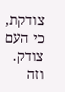צודקת, כי העם צודק. וזה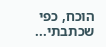הוכח, כפי שכתבתי...